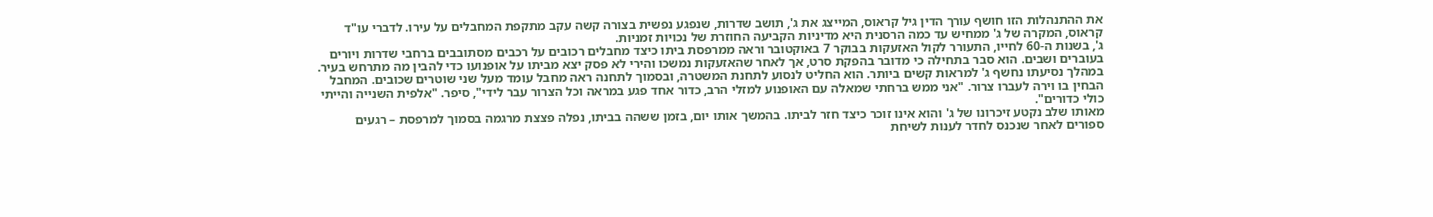את ההתנהלות הזו חושף עורך הדין גיל קראוס, המייצג את ג', תושב שדרות, שנפגע נפשית בצורה קשה עקב מתקפת המחבלים על עירו. לדברי עו"ד קראוס, המקרה של ג' ממחיש עד כמה הרסנית היא מדיניות הקביעה החוזרת של נכויות זמניות.
ג', בשנות ה-60 לחייו, התעורר לקול האזעקות בבוקר 7 באוקטובר וראה ממרפסת ביתו כיצד מחבלים רכובים על רכבים מסתובבים ברחבי שדרות ויורים בעוברים ושבים. הוא סבר בתחילה כי מדובר בהפקת סרט, אך לאחר שהאזעקות נמשכו והירי לא פסק יצא מביתו על אופנועו כדי להבין מה מתרחש בעיר.
במהלך נסיעתו נחשף ג' למראות קשים ביותר. הוא החליט לנסוע לתחנת המשטרה, ובסמוך לתחנה ראה מחבל עומד מעל שני שוטרים שכובים. המחבל הבחין בו וירה לעברו צרור. "אני ממש ברחתי שמאלה עם האופנוע למזלי הרב, כדור אחד פגע במראה וכל הצרור עבר לידי", סיפר. "אלפית השנייה והייתי כולי כדורים".
מאותו שלב נקטע זיכרונו של ג' והוא אינו זוכר כיצד חזר לביתו. בהמשך אותו יום, בזמן ששהה בביתו, נפלה פצצת מרגמה בסמוך למרפסת – רגעים ספורים לאחר שנכנס לחדר לענות לשיחת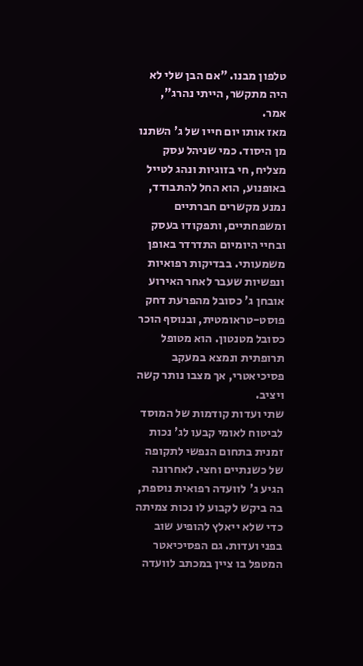טלפון מבנו. "אם הבן שלי לא היה מתקשר, הייתי נהרג", אמר.
מאז אותו יום חייו של ג' השתנו מן היסוד. כמי שניהל עסק מצליח, חי בזוגיות ונהג לטייל באופנוע, הוא החל להתבודד, נמנע מקשרים חברתיים ומשפחתיים, ותפקודו בעסק ובחיי היומיום התדרדר באופן משמעותי. בבדיקות רפואיות ונפשיות שעבר לאחר האירוע אובחן ג' כסובל מהפרעת דחק פוסט-טראומטית, ובנוסף הוכר כסובל מטנטון. הוא מטופל תרופתית ונמצא במעקב פסיכיאטרי, אך מצבו נותר קשה ויציב.
שתי ועדות קודמות של המוסד לביטוח לאומי קבעו לג' נכות זמנית בתחום הנפשי לתקופה של כשנתיים וחצי. לאחרונה הגיע ג' לוועדה רפואית נוספת, בה ביקש לקבוע לו נכות צמיתה כדי שלא ייאלץ להופיע שוב בפני ועדות. גם הפסיכיאטר המטפל בו ציין במכתב לוועדה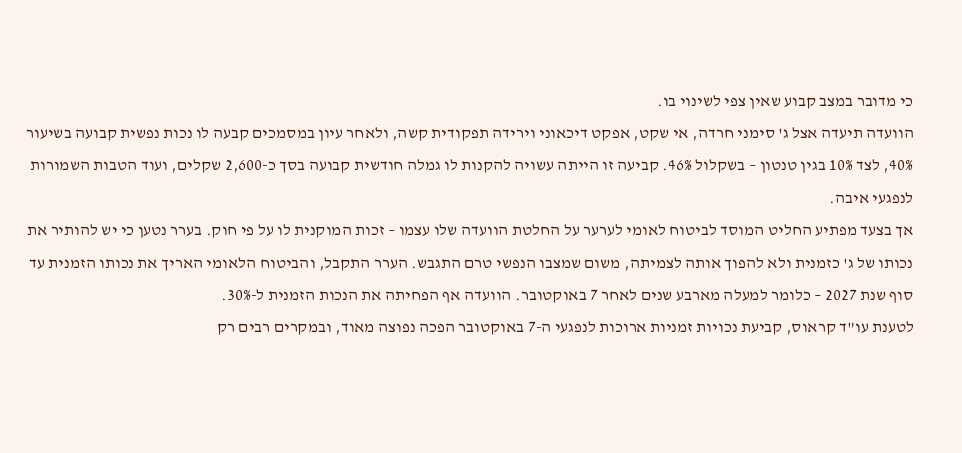כי מדובר במצב קבוע שאין צפי לשינוי בו.
הוועדה תיעדה אצל ג' סימני חרדה, אי שקט, אפקט דיכאוני וירידה תפקודית קשה, ולאחר עיון במסמכים קבעה לו נכות נפשית קבועה בשיעור 40%, לצד 10% בגין טנטון – בשקלול 46%. קביעה זו הייתה עשויה להקנות לו גמלה חודשית קבועה בסך כ-2,600 שקלים, ועוד הטבות השמורות לנפגעי איבה.
אך בצעד מפתיע החליט המוסד לביטוח לאומי לערער על החלטת הוועדה שלו עצמו – זכות המוקנית לו על פי חוק. בערר נטען כי יש להותיר את נכותו של ג' כזמנית ולא להפוך אותה לצמיתה, משום שמצבו הנפשי טרם התגבש. הערר התקבל, והביטוח הלאומי האריך את נכותו הזמנית עד סוף שנת 2027 – כלומר למעלה מארבע שנים לאחר 7 באוקטובר. הוועדה אף הפחיתה את הנכות הזמנית ל-30%.
לטענת עו"ד קראוס, קביעת נכויות זמניות ארוכות לנפגעי ה-7 באוקטובר הפכה נפוצה מאוד, ובמקרים רבים רק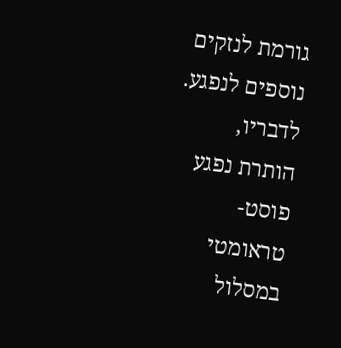גורמת לנזקים נוספים לנפגע. לדבריו, הותרת נפגע פוסט-טראומטי במסלול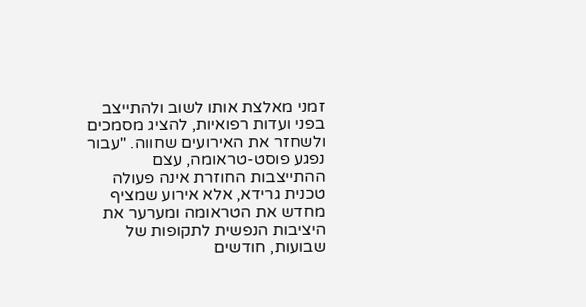זמני מאלצת אותו לשוב ולהתייצב בפני ועדות רפואיות, להציג מסמכים ולשחזר את האירועים שחווה. "עבור נפגע פוסט-טראומה, עצם ההתייצבות החוזרת אינה פעולה טכנית גרידא, אלא אירוע שמציף מחדש את הטראומה ומערער את היציבות הנפשית לתקופות של שבועות, חודשים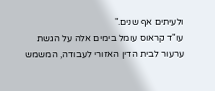ולעיתים אף שנים."
עו"ד קראוס עומל בימים אלה על הגשת ערעור לבית הדין האזורי לעבודה, המשמש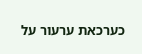כערכאת ערעור על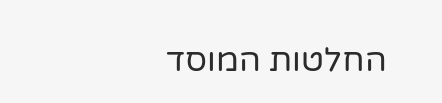החלטות המוסד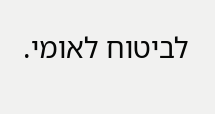לביטוח לאומי.